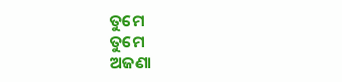ତୁମେ
ତୁମେ
ଅଜଣା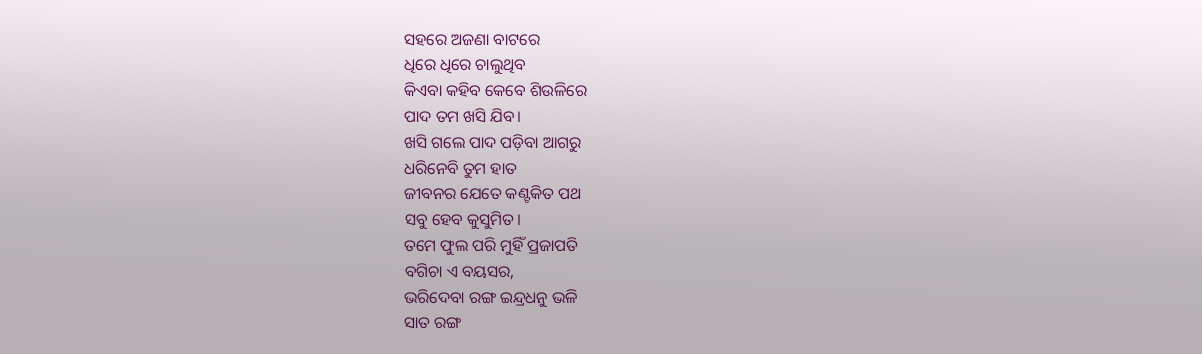ସହରେ ଅଜଣା ବାଟରେ
ଧିରେ ଧିରେ ଚାଲୁଥିବ
କିଏବା କହିବ କେବେ ଶିଉଳିରେ
ପାଦ ତମ ଖସି ଯିବ।
ଖସି ଗଲେ ପାଦ ପଡ଼ିବା ଆଗରୁ
ଧରିନେବି ତୁମ ହାତ
ଜୀବନର ଯେତେ କଣ୍ଟକିତ ପଥ
ସବୁ ହେବ କୁସୁମିତ।
ତମେ ଫୁଲ ପରି ମୁହିଁ ପ୍ରଜାପତି
ବଗିଚା ଏ ବୟସର,
ଭରିଦେବା ରଙ୍ଗ ଇନ୍ଦ୍ରଧନୁ ଭଳି
ସାତ ରଙ୍ଗ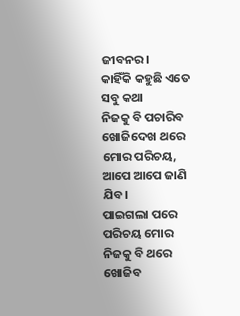ଜୀବନର।
କାହିଁକି କହୁଛି ଏତେ ସବୁ କଥା
ନିଜକୁ ବି ପଚାରିବ
ଖୋଜିଦେଖ ଥରେ ମୋର ପରିଚୟ,
ଆପେ ଆପେ ଜାଣି ଯିବ।
ପାଇଗଲା ପରେ ପରିଚୟ ମୋର
ନିଜକୁ ବି ଥରେ ଖୋଜିବ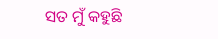ସତ ମୁଁ କହୁଛି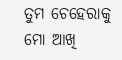ତୁମ ଚେହେରାକୁ
ମୋ ଆଖି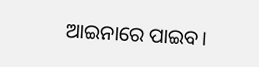ଆଇନାରେ ପାଇବ।